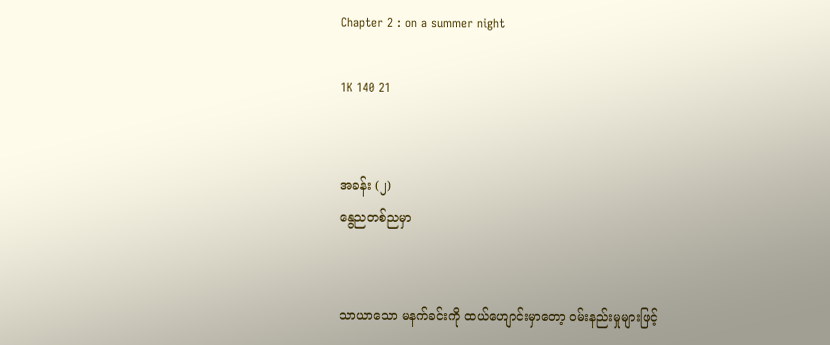Chapter 2 : on a summer night

1K 140 21


အခန်း (၂)
နွေညတစ်ညမှာ


သာယာသော မနက်ခင်းကို ထယ်‌ဟျောင်းမှာတော့ ဝမ်းနည်းမှုများဖြင့်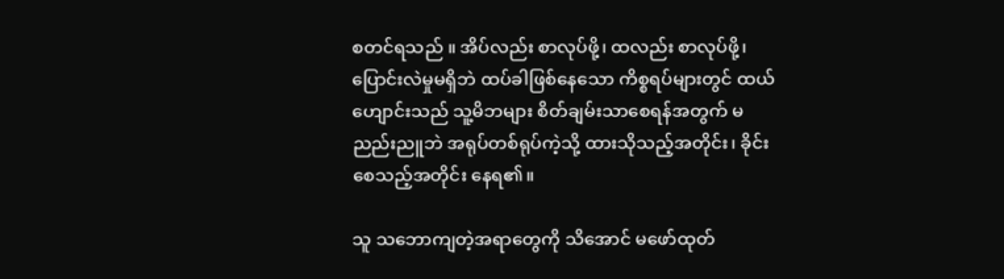စတင်ရသည် ။ အိပ်လည်း စာလုပ်ဖို့၊ ထလည်း စာလုပ်ဖို့၊ ပြောင်းလဲမှုမရှိဘဲ ထပ်ခါဖြစ်နေသော ကိစ္စရပ်များတွင် ထယ်ဟျောင်းသည် သူ့မိဘများ စိတ်ချမ်းသာစေရန်အတွက် မညည်းညူဘဲ အရုပ်တစ်ရုပ်ကဲ့သို့ ထားသိုသည့်အတိုင်း၊ ခိုင်းစေသည့်အတိုင်း နေရ၏။

သူ သဘောကျတဲ့အရာတွေကို သိအောင် မဖော်ထုတ်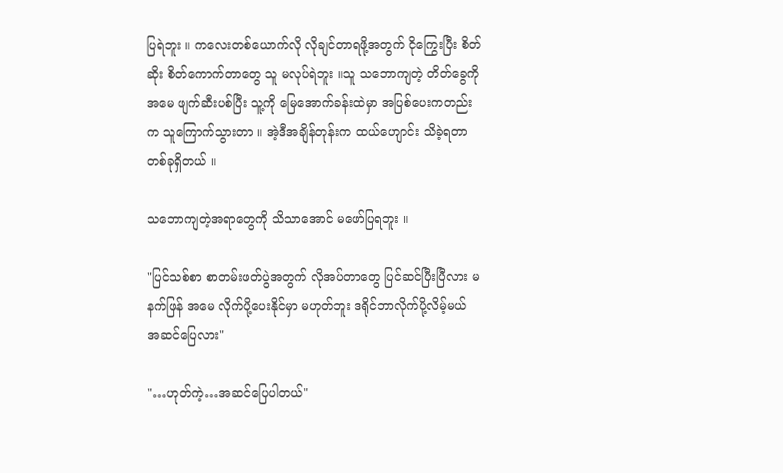ပြရဲဘူး ။ ကလေးတစ်ယောက်လို လိုချင်တာရဖို့အတွက် ငိုကြွေးပြီး စိတ်ဆိုး စိတ်ကောက်တာတွေ သူ မလုပ်ရဲဘူး ။သူ သဘောကျတဲ့ တိတ်ခွေကို အမေ ဖျက်ဆီးပစ်ပြီး သူ့ကို မြေအောက်ခန်းထဲမှာ အပြစ်ပေးကတည်းက သူကြောက်သွားတာ ။ အဲ့ဒီအချိန်တုန်းက ထယ်‌ဟျောင်း သိခဲ့ရတာ တစ်ခုရှိတယ် ။

သဘောကျတဲ့အရာတွေကို သိသာအောင် မဖော်ပြရဘူး ။

"ပြင်သစ်စာ စာတမ်းဖတ်ပွဲအတွက် လိုအပ်တာတွေ ပြင်ဆင်ပြီးပြီလား မနက်ဖြန် အမေ လိုက်ပို့ပေးနိုင်မှာ မဟုတ်ဘူး ဒရိုင်ဘာလိုက်ပို့လိမ့်မယ် အဆင်ပြေလား"

"…ဟုတ်ကဲ့…အဆင်ပြေပါတယ်"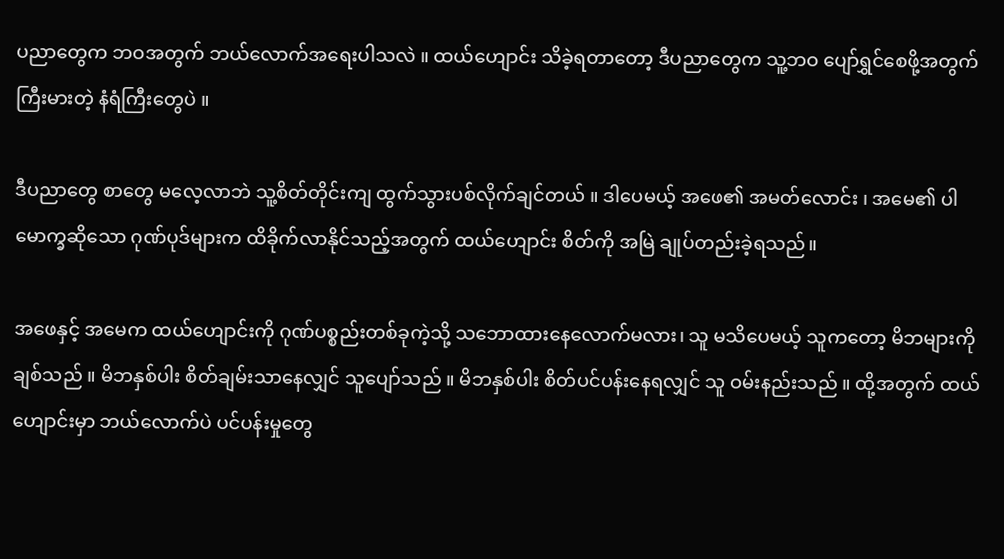ပညာတွေက ဘဝအတွက် ဘယ်လောက်အရေးပါသလဲ ။ ထယ်ဟျောင်း သိခဲ့ရတာတော့ ဒီပညာတွေက သူ့ဘဝ ပျော်ရွှင်စေဖို့အတွက် ကြီးမားတဲ့ နံရံကြီးတွေပဲ ။

ဒီပညာတွေ စာတွေ မလေ့လာဘဲ သူ့စိတ်တိုင်းကျ ထွက်သွားပစ်လိုက်ချင်တယ် ။ ဒါပေမယ့် အဖေ၏ အမတ်လောင်း ၊ အမေ၏ ပါမောက္ခဆိုသော ဂုဏ်ပုဒ်များက ထိခိုက်လာနိုင်သည့်အတွက် ထယ်ဟျောင်း စိတ်ကို အမြဲ ချုပ်တည်းခဲ့ရသည်။

အဖေနှင့် အမေက ထယ်ဟျောင်းကို ဂုဏ်ပစ္စည်းတစ်ခုကဲ့သို့ သဘောထားနေလောက်မလား၊ သူ မသိပေမယ့် သူကတော့ မိဘများကိုချစ်သည် ။ မိဘနှစ်ပါး စိတ်ချမ်းသာနေလျှင် သူပျော်သည် ။ မိဘနှစ်ပါး စိတ်ပင်ပန်းနေရလျှင် သူ ဝမ်းနည်းသည် ။ ထို့အတွက် ထယ်ဟျောင်းမှာ ဘယ်လောက်ပဲ ပင်ပန်းမှုတွေ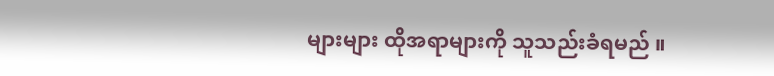များများ ထိုအရာများကို သူသည်းခံရမည် ။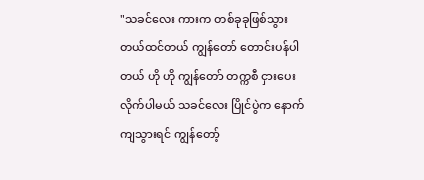"သခင်လေး ကားက တစ်ခုခုဖြစ်သွားတယ်ထင်တယ် ကျွန်တော် တောင်းပန်ပါတယ် ဟို ဟို ကျွန်တော် တက္ကစီ ငှားပေးလိုက်ပါမယ် သခင်လေး ပြိုင်ပွဲက နောက်ကျသွားရင် ကျွန်တော့်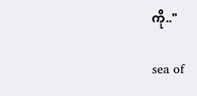ကို.."

sea of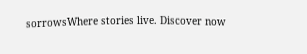sorrowsWhere stories live. Discover now